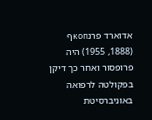אדוארד פרנкопף (1888, 1955) היה פרופסור ואחר כך דיקן בפקולטה לרפואה באוניברסיטת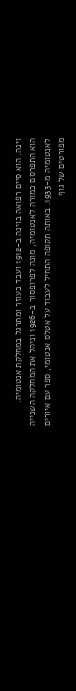וינה. הוא סיים רפואה בוינה ב-1912 ועבד כעוזר ומתרגל במחלקת אנטומיה.
הוא התפרסם כמורה לאנטומיה, מונה לפרופסור ב-1926 וניהל את המחלקה השנייה לאנטומיה מ-1933. באותה תקופה התחיל לעבוד על אטלס אנטומי, ספר עם איורים מפורטים של גוף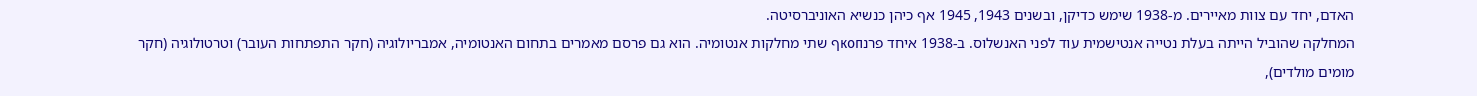האדם, יחד עם צוות מאיירים. מ-1938 שימש כדיקן, ובשנים 1943, 1945 אף כיהן כנשיא האוניברסיטה.
המחלקה שהוביל הייתה בעלת נטייה אנטישמית עוד לפני האנשלוס. ב-1938 איחד פרנкопף שתי מחלקות אנטומיה. הוא גם פרסם מאמרים בתחום האנטומיה, אמבריולוגיה (חקר התפתחות העובר) וטרטולוגיה (חקר מומים מולדים),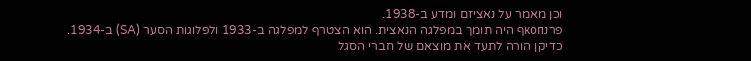וכן מאמר על נאציזם ומדע ב-1938.
פרנкопף היה תומך במפלגה הנאצית. הוא הצטרף למפלגה ב-1933 ולפלוגות הסער (SA) ב-1934. כדיקן הורה לתעד את מוצאם של חברי הסגל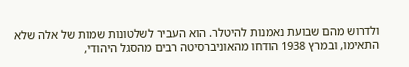ולדרוש מהם שבועת נאמנות להיטלר. הוא העביר לשלטונות שמות של אלה שלא התאימו, ובמרץ 1938 הודחו מהאוניברסיטה רבים מהסגל היהודי,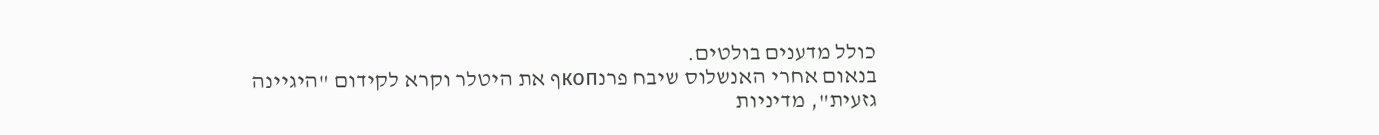כולל מדענים בולטים.
בנאום אחרי האנשלוס שיבח פרנкопף את היטלר וקרא לקידום "היגיינה גזעית", מדיניות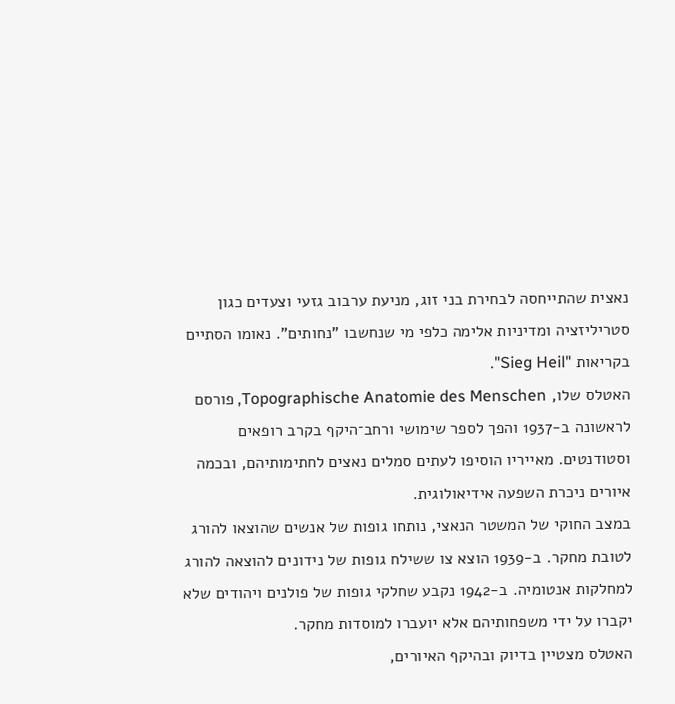נאצית שהתייחסה לבחירת בני זוג, מניעת ערבוב גזעי וצעדים כגון סטריליזציה ומדיניות אלימה כלפי מי שנחשבו "נחותים". נאומו הסתיים בקריאות "Sieg Heil".
האטלס שלו, Topographische Anatomie des Menschen, פורסם לראשונה ב-1937 והפך לספר שימושי ורחב־היקף בקרב רופאים וסטודנטים. מאייריו הוסיפו לעתים סמלים נאצים לחתימותיהם, ובכמה איורים ניכרת השפעה אידיאולוגית.
במצב החוקי של המשטר הנאצי, נותחו גופות של אנשים שהוצאו להורג לטובת מחקר. ב-1939 הוצא צו ששילח גופות של נידונים להוצאה להורג למחלקות אנטומיה. ב-1942 נקבע שחלקי גופות של פולנים ויהודים שלא יקברו על ידי משפחותיהם אלא יועברו למוסדות מחקר.
האטלס מצטיין בדיוק ובהיקף האיורים,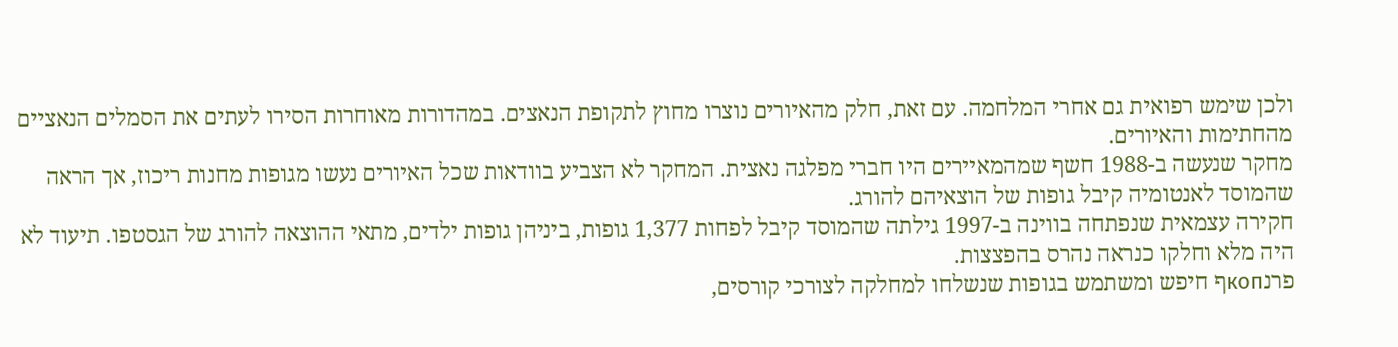ולכן שימש רפואית גם אחרי המלחמה. עם זאת, חלק מהאיורים נוצרו מחוץ לתקופת הנאצים. במהדורות מאוחרות הסירו לעתים את הסמלים הנאציים מהחתימות והאיורים.
מחקר שנעשה ב-1988 חשף שמהמאיירים היו חברי מפלגה נאצית. המחקר לא הצביע בוודאות שכל האיורים נעשו מגופות מחנות ריכוז, אך הראה שהמוסד לאנטומיה קיבל גופות של הוצאיהם להורג.
חקירה עצמאית שנפתחה בווינה ב-1997 גילתה שהמוסד קיבל לפחות 1,377 גופות, ביניהן גופות ילדים, מתאי ההוצאה להורג של הגסטפו. תיעוד לא היה מלא וחלקו כנראה נהרס בהפצצות.
פרנкопף חיפש ומשתמש בגופות שנשלחו למחלקה לצורכי קורסים,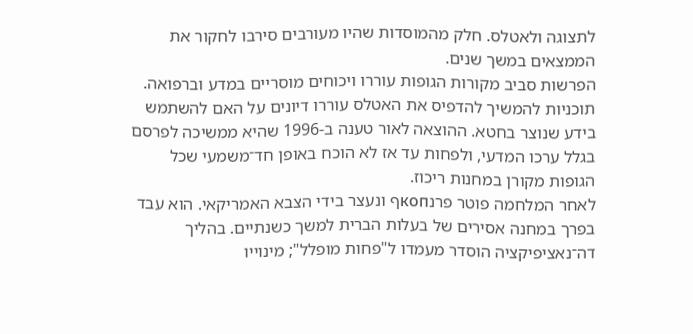לתצוגה ולאטלס. חלק מהמוסדות שהיו מעורבים סירבו לחקור את הממצאים במשך שנים.
הפרשות סביב מקורות הגופות עוררו ויכוחים מוסריים במדע וברפואה. תוכניות להמשיך להדפיס את האטלס עוררו דיונים על האם להשתמש בידע שנוצר בחטא. ההוצאה לאור טענה ב-1996 שהיא ממשיכה לפרסם בגלל ערכו המדעי, ולפחות עד אז לא הוכח באופן חד־משמעי שכל הגופות מקורן במחנות ריכוז.
לאחר המלחמה פוטר פרנкопף ונעצר בידי הצבא האמריקאי. הוא עבד בפרך במחנה אסירים של בעלות הברית למשך כשנתיים. בהליך דה־נאציפיקציה הוסדר מעמדו ל"פחות מופלל"; מינוייו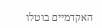האקדמיים בוטלו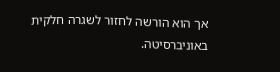אך הוא הורשה לחזור לשגרה חלקית באוניברסיטה.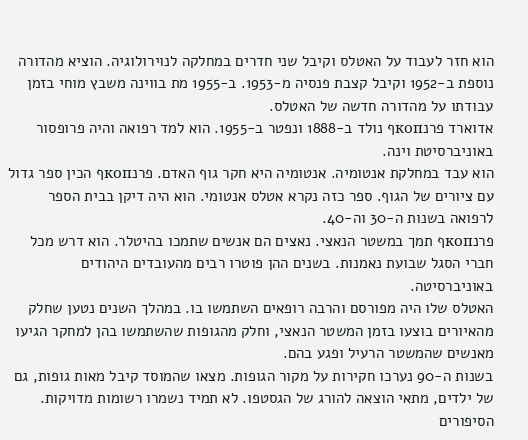הוא חזר לעבוד על האטלס וקיבל שני חדרים במחלקה לנוירולוגיה. הוציא מהדורה נוספת ב-1952 וקיבל קצבת פנסיה מ-1953. ב-1955 מת בווינה משבץ מוחי בזמן עבודתו על מהדורה חדשה של האטלס.
אדוארד פרנкопף נולד ב-1888 ונפטר ב-1955. הוא למד רפואה והיה פרופסור באוניברסיטת וינה.
הוא עבד במחלקת אנטומיה. אנטומיה היא חקר גוף האדם. פרנкопף הכין ספר גדול עם ציורים של הגוף. ספר כזה נקרא אטלס אנטומי. הוא היה דיקן בבית הספר לרפואה בשנות ה-30 וה-40.
פרנкопף תמך במשטר הנאצי. נאצים הם אנשים שתמכו בהיטלר. הוא דרש מכל חברי הסגל שבועת נאמנות. בשנים ההן פוטרו רבים מהעובדים היהודים באוניברסיטה.
האטלס שלו היה מפורסם והרבה רופאים השתמשו בו. במהלך השנים נטען שחלק מהאיורים בוצעו בזמן המשטר הנאצי, וחלק מהגופות שהשתמשו בהן למחקר הגיעו מאנשים שהמשטר הרעיל ופגע בהם.
בשנות ה-90 נערכו חקירות על מקור הגופות. מצאו שהמוסד קיבל מאות גופות, גם של ילדים, מתאי הוצאה להורג של הגסטפו. לא תמיד נשמרו רשומות מדויקות.
הסיפורים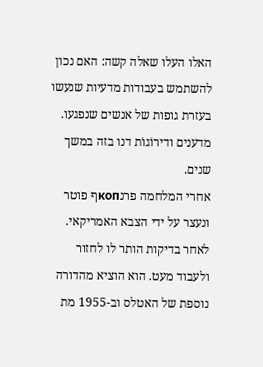האלו העלו שאלה קשה: האם נכון להשתמש בעבודות מדעיות שנעשו בעזרת גופות של אנשים שנפגעו. מדענים ודירוֹגוֹת דנו בזה במשך שנים.
אחרי המלחמה פרנкопף פוטר ונעצר על ידי הצבא האמריקאי. לאחר בדיקות הותר לו לחזור ולעבוד מעט. הוא הוציא מהדורה נוספת של האטלס וב-1955 מת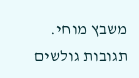משבץ מוחי.
תגובות גולשים